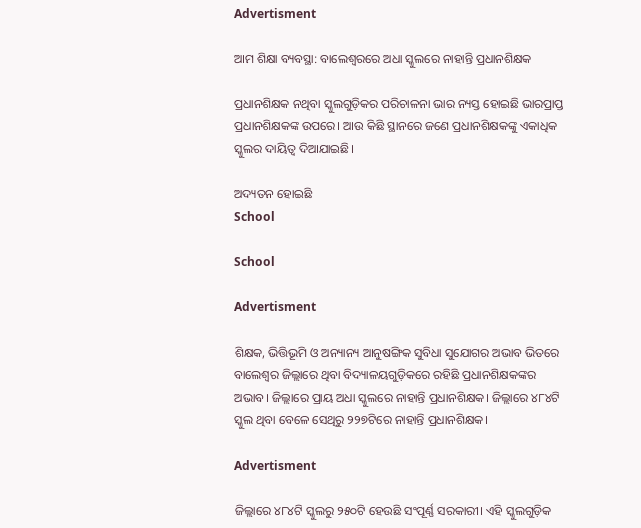Advertisment

ଆମ ଶିକ୍ଷା ବ୍ୟବସ୍ଥା: ବାଲେଶ୍ଵରରେ ଅଧା ସ୍କୁଲରେ ନାହାନ୍ତି ପ୍ରଧାନଶିକ୍ଷକ

ପ୍ରଧାନଶିକ୍ଷକ ନଥିବା ସ୍କୁଲଗୁଡ଼ିକର ପରିଚାଳନା ଭାର ନ୍ୟସ୍ତ ହୋଇଛି ଭାରପ୍ରାପ୍ତ ପ୍ରଧାନଶିକ୍ଷକଙ୍କ ଉପରେ। ଆଉ କିଛି ସ୍ଥାନରେ ଜଣେ ପ୍ରଧାନଶିକ୍ଷକଙ୍କୁ ଏକାଧିକ ସ୍କୁଲର ଦାୟିତ୍ୱ ଦିଆଯାଇଛି।

ଅଦ୍ୟତନ ହୋଇଛି
School

School

Advertisment

ଶିକ୍ଷକ, ଭିତ୍ତିଭୂମି ଓ ଅନ୍ୟାନ୍ୟ ଆନୁଷଙ୍ଗିକ ସୁବିଧା ସୁଯୋଗର ଅଭାବ ଭିତରେ ବାଲେଶ୍ୱର ଜିଲ୍ଲାରେ ଥିବା ବିଦ୍ୟାଳୟଗୁଡ଼ିକରେ ରହିଛି ପ୍ରଧାନଶିକ୍ଷକଙ୍କର ଅଭାବ। ଜିଲ୍ଲାରେ ପ୍ରାୟ ଅଧା ସ୍କୁଲରେ ନାହାନ୍ତି ପ୍ରଧାନଶିକ୍ଷକ। ଜିଲ୍ଲାରେ ୪୮୪ଟି ସ୍କୁଲ ଥିବା ବେଳେ ସେଥିରୁ ୨୨୭ଟିରେ ନାହାନ୍ତି ପ୍ରଧାନଶିକ୍ଷକ।

Advertisment

ଜିଲ୍ଲାରେ ୪୮୪ଟି ସ୍କୁଲରୁ ୨୫୦ଟି ହେଉଛି ସଂପୂର୍ଣ୍ଣ ସରକାରୀ। ଏହି ସ୍କୁଲଗୁଡ଼ିକ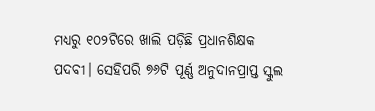ମଧ୍ୟରୁ ୧୦୨ଟିରେ ଖାଲି ପଡ଼ିଛି ପ୍ରଧାନଶିକ୍ଷକ ପଦବୀ। ସେହିପରି ୭୬ଟି ପୂର୍ଣ୍ଣ ଅନୁଦାନପ୍ରାପ୍ତ ସ୍କୁଲ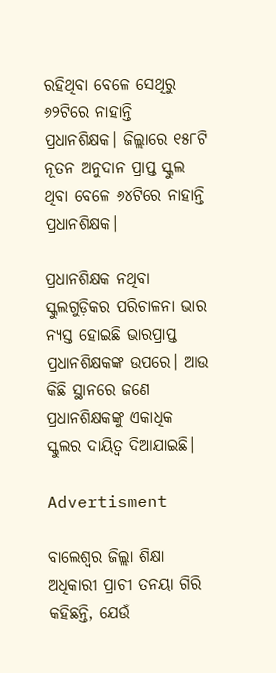ରହିଥିବା ବେଳେ ସେଥିରୁ ୬୨ଟିରେ ନାହାନ୍ତି ପ୍ରଧାନଶିକ୍ଷକ। ଜିଲ୍ଲାରେ ୧୫୮ଟି ନୂତନ ଅନୁଦାନ ପ୍ରାପ୍ତ ସ୍କୁଲ ଥିବା ବେଳେ ୬୪ଟିରେ ନାହାନ୍ତି ପ୍ରଧାନଶିକ୍ଷକ।

ପ୍ରଧାନଶିକ୍ଷକ ନଥିବା ସ୍କୁଲଗୁଡ଼ିକର ପରିଚାଳନା ଭାର ନ୍ୟସ୍ତ ହୋଇଛି ଭାରପ୍ରାପ୍ତ ପ୍ରଧାନଶିକ୍ଷକଙ୍କ ଉପରେ। ଆଉ କିଛି ସ୍ଥାନରେ ଜଣେ ପ୍ରଧାନଶିକ୍ଷକଙ୍କୁ ଏକାଧିକ ସ୍କୁଲର ଦାୟିତ୍ୱ ଦିଆଯାଇଛି।

Advertisment

ବାଲେଶ୍ୱର ଜିଲ୍ଲା ଶିକ୍ଷା ଅଧିକାରୀ ପ୍ରାଚୀ ତନୟା ଗିରି କହିଛନ୍ତି, ଯେଉଁ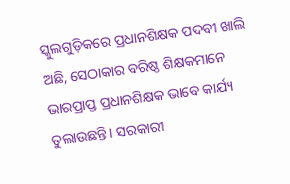ସ୍କୁଲଗୁଡ଼ିକରେ ପ୍ରଧାନଶିକ୍ଷକ ପଦବୀ ଖାଲି ଅଛି, ସେଠାକାର ବରିଷ୍ଠ ଶିକ୍ଷକମାନେ ଭାରପ୍ରାପ୍ତ ପ୍ରଧାନଶିକ୍ଷକ ଭାବେ କାର୍ଯ୍ୟ ତୁଲାଉଛନ୍ତି। ସରକାରୀ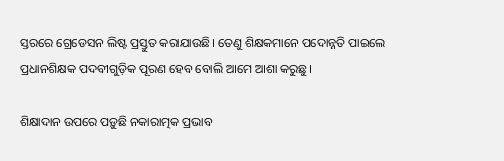ସ୍ତରରେ ଗ୍ରେଡେସନ ଲିଷ୍ଟ ପ୍ରସ୍ତୁତ କରାଯାଉଛି। ତେଣୁ ଶିକ୍ଷକମାନେ ପଦୋନ୍ନତି ପାଇଲେ ପ୍ରଧାନଶିକ୍ଷକ ପଦବୀଗୁଡ଼ିକ ପୂରଣ ହେବ ବୋଲି ଆମେ ଆଶା କରୁଛୁ।

ଶିକ୍ଷାଦାନ ଉପରେ ପଡ଼ୁଛି ନକାରାତ୍ମକ ପ୍ରଭାବ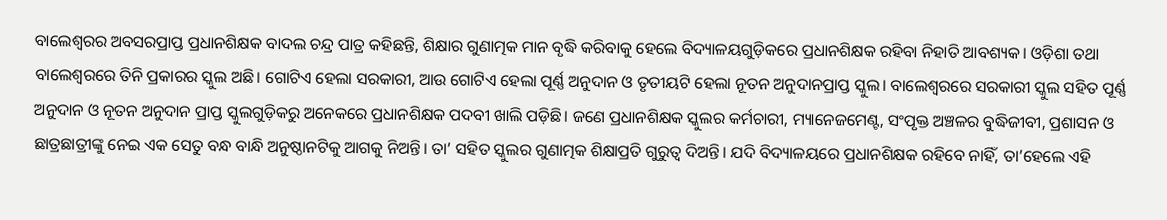ବାଲେଶ୍ୱରର ଅବସରପ୍ରାପ୍ତ ପ୍ରଧାନଶିକ୍ଷକ ବାଦଲ ଚନ୍ଦ୍ର ପାତ୍ର କହିଛନ୍ତି, ଶିକ୍ଷାର ଗୁଣାତ୍ମକ ମାନ ବୃଦ୍ଧି କରିବାକୁ ହେଲେ ବିଦ୍ୟାଳୟଗୁଡ଼ିକରେ ପ୍ରଧାନଶିକ୍ଷକ ରହିବା ନିହାତି ଆବଶ୍ୟକ। ଓଡ଼ିଶା ତଥା ବାଲେଶ୍ୱରରେ ତିନି ପ୍ରକାରର ସ୍କୁଲ ଅଛି। ଗୋଟିଏ ହେଲା ସରକାରୀ, ଆଉ ଗୋଟିଏ ହେଲା ପୂର୍ଣ୍ଣ ଅନୁଦାନ ଓ ତୃତୀୟଟି ହେଲା ନୂତନ ଅନୁଦାନପ୍ରାପ୍ତ ସ୍କୁଲ। ବାଲେଶ୍ୱରରେ ସରକାରୀ ସ୍କୁଲ ସହିତ ପୂର୍ଣ୍ଣ ଅନୁଦାନ ଓ ନୂତନ ଅନୁଦାନ ପ୍ରାପ୍ତ ସ୍କୁଲଗୁଡ଼ିକରୁ ଅନେକରେ ପ୍ରଧାନଶିକ୍ଷକ ପଦବୀ ଖାଲି ପଡ଼ିଛି। ଜଣେ ପ୍ରଧାନଶିକ୍ଷକ ସ୍କୁଲର କର୍ମଚାରୀ, ମ୍ୟାନେଜମେଣ୍ଟ, ସଂପୃକ୍ତ ଅଞ୍ଚଳର ବୁଦ୍ଧିଜୀବୀ, ପ୍ରଶାସନ ଓ ଛାତ୍ରଛାତ୍ରୀଙ୍କୁ ନେଇ ଏକ ସେତୁ ବନ୍ଧ ବାନ୍ଧି ଅନୁଷ୍ଠାନଟିକୁ ଆଗକୁ ନିଅନ୍ତି। ତା’ ସହିତ ସ୍କୁଲର ଗୁଣାତ୍ମକ ଶିକ୍ଷାପ୍ରତି ଗୁରୁତ୍ୱ ଦିଅନ୍ତି। ଯଦି ବିଦ୍ୟାଳୟରେ ପ୍ରଧାନଶିକ୍ଷକ ରହିବେ ନାହିଁ, ତା’ହେଲେ ଏହି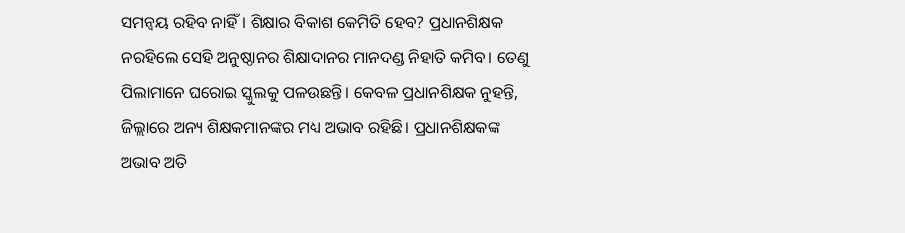ସମନ୍ୱୟ ରହିବ ନାହିଁ। ଶିକ୍ଷାର ବିକାଶ କେମିତି ହେବ? ପ୍ରଧାନଶିକ୍ଷକ ନରହିଲେ ସେହି ଅନୁଷ୍ଠାନର ଶିକ୍ଷାଦାନର ମାନଦଣ୍ଡ ନିହାତି କମିବ। ତେଣୁ ପିଲାମାନେ ଘରୋଇ ସ୍କୁଲକୁ ପଳଉଛନ୍ତି। କେବଳ ପ୍ରଧାନଶିକ୍ଷକ ନୁହନ୍ତି, ଜିଲ୍ଲାରେ ଅନ୍ୟ ଶିକ୍ଷକମାନଙ୍କର ମଧ୍ୟ ଅଭାବ ରହିଛି। ପ୍ରଧାନଶିକ୍ଷକଙ୍କ ଅଭାବ ଅତି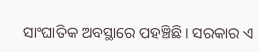ସାଂଘାତିକ ଅବସ୍ଥାରେ ପହଞ୍ଚିଛି। ସରକାର ଏ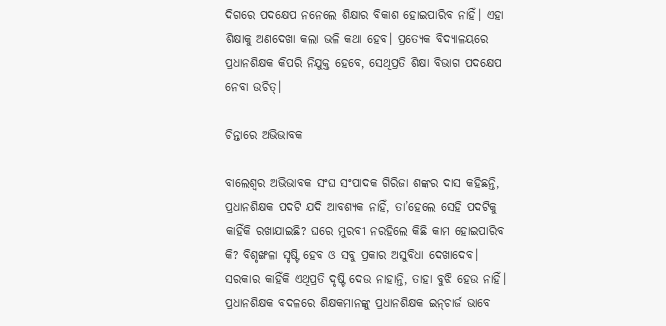ଦିଗରେ ପଦକ୍ଷେପ ନନେଲେ ଶିକ୍ଷାର ବିକାଶ ହୋଇପାରିବ ନାହିଁ। ଏହା ଶିକ୍ଷାକୁ ଅଣଦେଖା କଲା ଭଳି କଥା ହେବ। ପ୍ରତ୍ୟେକ ବିଦ୍ୟାଳୟରେ ପ୍ରଧାନଶିକ୍ଷକ କିପରି ନିଯୁକ୍ତ ହେବେ, ସେଥିପ୍ରତି ଶିକ୍ଷା ବିଭାଗ ପଦକ୍ଷେପ ନେବା ଉଚିତ୍।

ଚିନ୍ତାରେ ଅଭିଭାବକ

ବାଲେଶ୍ୱର ଅଭିଭାବକ ସଂଘ ସଂପାଦକ ଗିରିଜା ଶଙ୍କର ଦାସ କହିଛନ୍ତି, ପ୍ରଧାନଶିକ୍ଷକ ପଦଟି ଯଦି ଆବଶ୍ୟକ ନାହିଁ, ତା’ହେଲେ ସେହି ପଦଟିକୁ କାହିଁକି ରଖାଯାଇଛି? ଘରେ ମୁରବୀ ନରହିଲେ କିଛି କାମ ହୋଇପାରିବ କି? ବିଶୃଙ୍ଖଳା ସୃଷ୍ଟି ହେବ ଓ ସବୁ ପ୍ରକାର ଅସୁବିଧା ଦେଖାଦେବ। ସରକାର କାହିଁକି ଏଥିପ୍ରତି ଦୃଷ୍ଟି ଦେଉ ନାହାନ୍ତି, ତାହା ବୁଝି ହେଉ ନାହିଁ। ପ୍ରଧାନଶିକ୍ଷକ ବଦଳରେ ଶିକ୍ଷକମାନଙ୍କୁ ପ୍ରଧାନଶିକ୍ଷକ ଇନ୍‌ଚାର୍ଜ ଭାବେ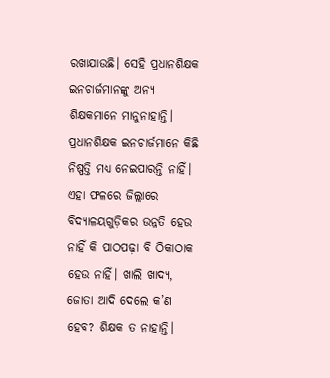ରଖାଯାଉଛି। ସେହି ପ୍ରଧାନଶିକ୍ଷକ ଇନଚାର୍ଜମାନଙ୍କୁ ଅନ୍ୟ ଶିକ୍ଷକମାନେ ମାନୁନାହାନ୍ତି। ପ୍ରଧାନଶିକ୍ଷକ ଇନଚାର୍ଜମାନେ କିଛି ନିଷ୍ପତ୍ତି ମଧ୍ୟ ନେଇପାରନ୍ତି ନାହିଁ। ଏହା ଫଳରେ ଜିଲ୍ଲାରେ ବିଦ୍ୟାଳୟଗୁଡ଼ିକର ଉନ୍ନତି ହେଉ ନାହିଁ କି ପାଠପଢ଼ା ବି ଠିକାଠାକ ହେଉ ନାହିଁ। ଖାଲି ଖାଦ୍ୟ, ଜୋତା ଆଦି ଦେଲେ କ’ଣ ହେବ? ଶିକ୍ଷକ ତ ନାହାନ୍ତି।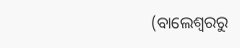(ବାଲେଶ୍ୱରରୁ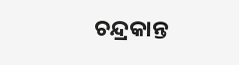ଚନ୍ଦ୍ରକାନ୍ତ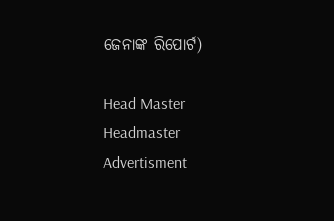ଜେନାଙ୍କ ରିପୋର୍ଟ)

Head Master Headmaster
Advertisment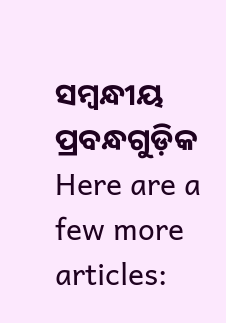ସମ୍ବନ୍ଧୀୟ ପ୍ରବନ୍ଧଗୁଡ଼ିକ
Here are a few more articles: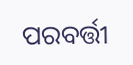ପରବର୍ତ୍ତୀ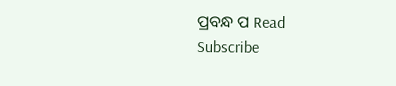ପ୍ରବନ୍ଧ ପ Read
Subscribe